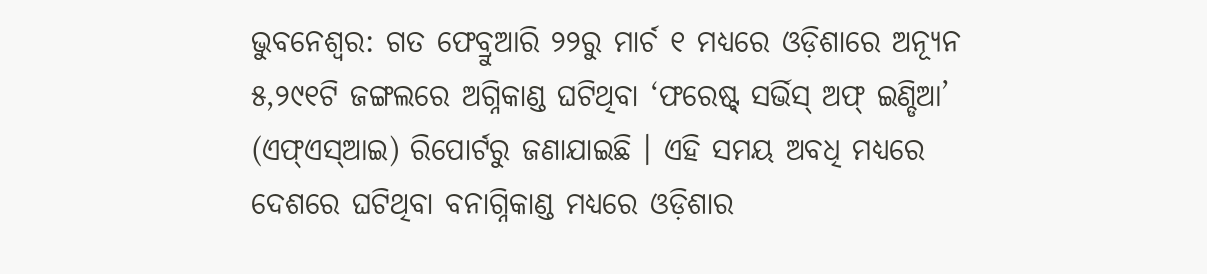ଭୁବନେଶ୍ୱର: ଗତ ଫେବ୍ରୁଆରି ୨୨ରୁ ମାର୍ଚ ୧ ମଧ୍ୟରେ ଓଡ଼ିଶାରେ ଅନ୍ୟୂନ ୫,୨୯୧ଟି ଜଙ୍ଗଲରେ ଅଗ୍ନିକାଣ୍ଡ ଘଟିଥିବା ‘ଫରେଷ୍ଟ୍ ସର୍ଭିସ୍ ଅଫ୍ ଇଣ୍ଡିଆ’ (ଏଫ୍ଏସ୍ଆଇ) ରିପୋର୍ଟରୁ ଜଣାଯାଇଛି । ଏହି ସମୟ ଅବଧି ମଧ୍ୟରେ ଦେଶରେ ଘଟିଥିବା ବନାଗ୍ନିକାଣ୍ଡ ମଧ୍ୟରେ ଓଡ଼ିଶାର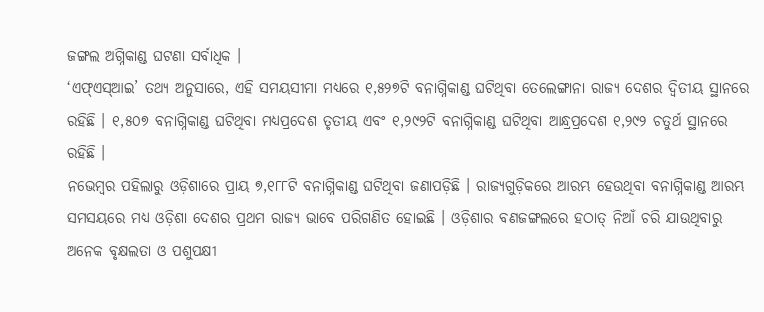ଜଙ୍ଗଲ ଅଗ୍ନିକାଣ୍ଡ ଘଟଣା ସର୍ବାଧିକ ।
‘ଏଫ୍ଏସ୍ଆଇ’ ତଥ୍ୟ ଅନୁସାରେ, ଏହି ସମୟସୀମା ମଧ୍ୟରେ ୧,୫୨୭ଟି ବନାଗ୍ନିକାଣ୍ଡ ଘଟିଥିବା ତେଲେଙ୍ଗାନା ରାଜ୍ୟ ଦେଶର ଦ୍ୱିତୀୟ ସ୍ଥାନରେ ରହିଛି । ୧,୫୦୭ ବନାଗ୍ନିକାଣ୍ଡ ଘଟିଥିବା ମଧ୍ୟପ୍ରଦେଶ ତୃତୀୟ ଏବଂ ୧,୨୯୨ଟି ବନାଗ୍ନିକାଣ୍ଡ ଘଟିଥିବା ଆନ୍ଧ୍ରପ୍ରଦେଶ ୧,୨୯୨ ଚତୁର୍ଥ ସ୍ଥାନରେ ରହିଛି ।
ନଭେମ୍ବର ପହିଲାରୁ ଓଡ଼ିଶାରେ ପ୍ରାୟ ୭,୧୮୮ଟି ବନାଗ୍ନିକାଣ୍ଡ ଘଟିଥିବା ଜଣାପଡ଼ିଛି । ରାଜ୍ୟଗୁଡ଼ିକରେ ଆରମ୍ଭ ହେଉଥିବା ବନାଗ୍ନିକାଣ୍ଡ ଆରମ୍ଭ ସମସୟରେ ମଧ୍ୟ ଓଡ଼ିଶା ଦେଶର ପ୍ରଥମ ରାଜ୍ୟ ଭାବେ ପରିଗଣିତ ହୋଇଛି । ଓଡ଼ିଶାର ବଣଜଙ୍ଗଲରେ ହଠାତ୍ ନିଆଁ ଚରି ଯାଉଥିବାରୁ ଅନେକ ବୃକ୍ଷଲତା ଓ ପଶୁପକ୍ଷୀ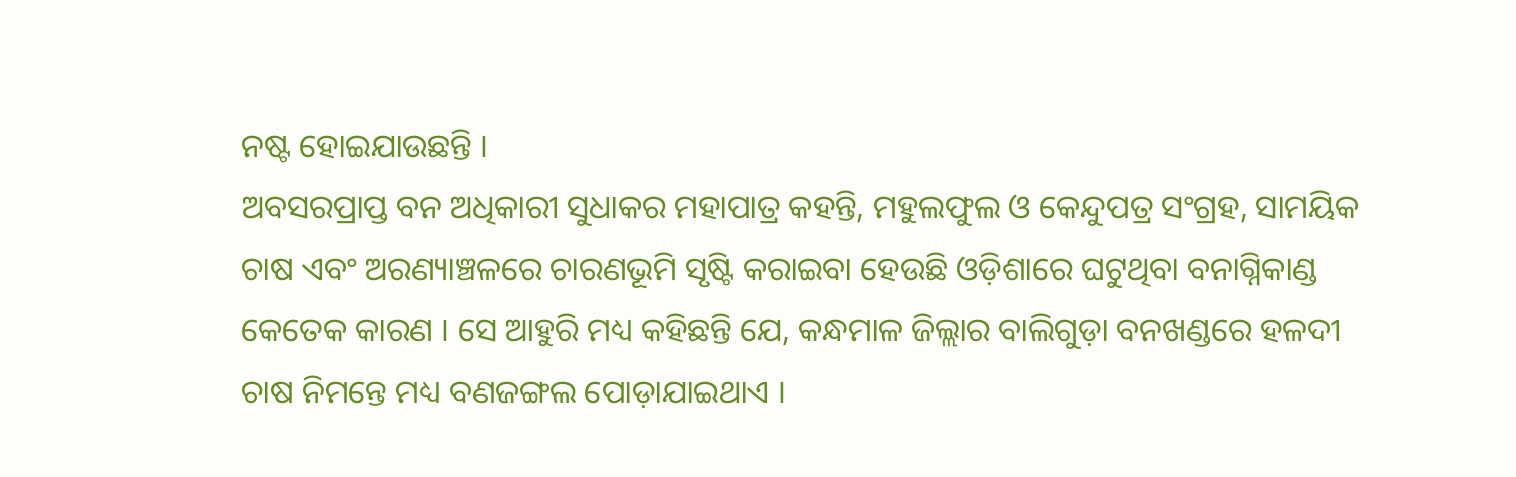ନଷ୍ଟ ହୋଇଯାଉଛନ୍ତି ।
ଅବସରପ୍ରାପ୍ତ ବନ ଅଧିକାରୀ ସୁଧାକର ମହାପାତ୍ର କହନ୍ତି, ମହୁଲଫୁଲ ଓ କେନ୍ଦୁପତ୍ର ସଂଗ୍ରହ, ସାମୟିକ ଚାଷ ଏବଂ ଅରଣ୍ୟାଞ୍ଚଳରେ ଚାରଣଭୂମି ସୃଷ୍ଟି କରାଇବା ହେଉଛି ଓଡ଼ିଶାରେ ଘଟୁଥିବା ବନାଗ୍ନିକାଣ୍ଡ କେତେକ କାରଣ । ସେ ଆହୁରି ମଧ୍ୟ କହିଛନ୍ତି ଯେ, କନ୍ଧମାଳ ଜିଲ୍ଲାର ବାଲିଗୁଡ଼ା ବନଖଣ୍ଡରେ ହଳଦୀ ଚାଷ ନିମନ୍ତେ ମଧ୍ୟ ବଣଜଙ୍ଗଲ ପୋଡ଼ାଯାଇଥାଏ ।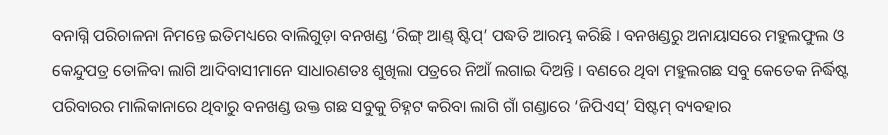ବନାଗ୍ନି ପରିଚାଳନା ନିମନ୍ତେ ଇତିମଧ୍ୟରେ ବାଲିଗୁଡ଼ା ବନଖଣ୍ଡ ‘ରିଙ୍ଗ୍ ଆଣ୍ଡ୍ ଷ୍ଟିପ୍’ ପଦ୍ଧତି ଆରମ୍ଭ କରିଛି । ବନଖଣ୍ଡରୁ ଅନାୟାସରେ ମହୁଲଫୁଲ ଓ କେନ୍ଦୁପତ୍ର ତୋଳିବା ଲାଗି ଆଦିବାସୀମାନେ ସାଧାରଣତଃ ଶୁଖିଲା ପତ୍ରରେ ନିଆଁ ଲଗାଇ ଦିଅନ୍ତି । ବଣରେ ଥିବା ମହୁଲଗଛ ସବୁ କେତେକ ନିର୍ଦ୍ଧିଷ୍ଟ ପରିବାରର ମାଲିକାନାରେ ଥିବାରୁ ବନଖଣ୍ଡ ଉକ୍ତ ଗଛ ସବୁକୁ ଚିହ୍ନଟ କରିବା ଲାଗି ଗାଁ ଗଣ୍ଡାରେ ‘ଜିପିଏସ୍’ ସିଷ୍ଟମ୍ ବ୍ୟବହାର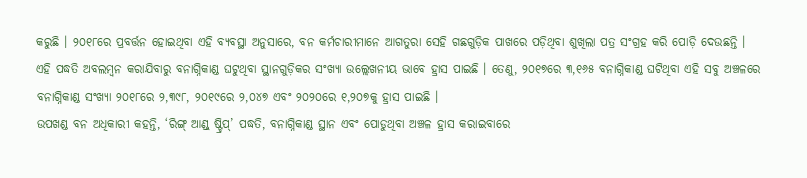କରୁଛି । ୨୦୧୮ରେ ପ୍ରବର୍ତ୍ତନ ହୋଇଥିବା ଏହି ବ୍ୟବସ୍ଥା ଅନୁସାରେ, ବନ କର୍ମଚାରୀମାନେ ଆଗତୁରା ସେହି ଗଛଗୁଡ଼ିକ ପାଖରେ ପଡ଼ିଥିବା ଶୁଖିଲା ପତ୍ର ସଂଗ୍ରହ କରି ପୋଡ଼ି ଦେଉଛନ୍ତି ।
ଏହି ପଦ୍ଧତି ଅବଲମ୍ବନ କରାଯିବାରୁ ବନାଗ୍ନିକାଣ୍ଡ ଘଟୁଥିବା ସ୍ଥାନଗୁଡ଼ିକର ସଂଖ୍ୟା ଉଲ୍ଲେଖନୀୟ ଭାବେ ହ୍ରାସ ପାଇଛି । ତେଣୁ, ୨୦୧୭ରେ ୩,୧୬୫ ବନାଗ୍ନିକାଣ୍ଡ ଘଟିଥିବା ଏହି ସବୁ ଅଞ୍ଚଳରେ ବନାଗ୍ନିକାଣ୍ଡ ସଂଖ୍ୟା ୨୦୧୮ରେ ୨,୩୯୮, ୨୦୧୯ରେ ୨,୦୪୭ ଏବଂ ୨୦୨୦ରେ ୧,୨୦୭କୁ ହ୍ରାସ ପାଇଛି ।
ଉପଖଣ୍ଡ ବନ ଅଧିକାରୀ କହନ୍ତି, ‘ରିଙ୍ଗ୍ ଆଣ୍ଡ୍ ଷ୍ଟ୍ରିପ୍’ ପଦ୍ଧତି, ବନାଗ୍ନିକାଣ୍ଡ ସ୍ଥାନ ଏବଂ ପୋଡୁଥିବା ଅଞ୍ଚଳ ହ୍ରାସ କରାଇବାରେ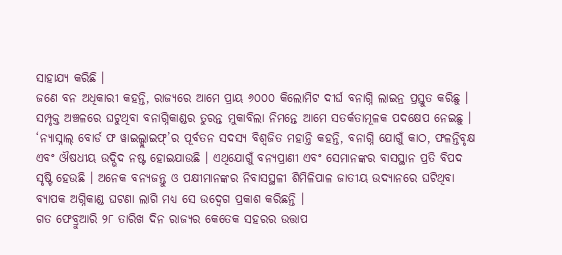ସାହାଯ୍ୟ କରିଛି ।
ଜଣେ ବନ ଅଧିକାରୀ କହନ୍ତି, ରାଜ୍ୟରେ ଆମେ ପ୍ରାୟ ୬୦୦୦ କିଲୋମିଟ ଦୀର୍ଘ ବନାଗ୍ନି ଲାଇନ୍ର ପ୍ରସ୍ତୁତ କରିଛୁ । ସମ୍ପୃକ୍ତ ଅଞ୍ଚଳରେ ଘଟୁଥିବା ବନାଗ୍ନିକାଣ୍ଡର ତୁରନ୍ତ ମୁକାବିଲା ନିମନ୍ତେ ଆମେ ସତର୍କତାମୂଳକ ପଦକ୍ଷେପ ନେଇଛୁ । ‘ନ୍ୟାସ୍ନାଲ୍ ବୋର୍ଡ ଫ ୱାଇଲ୍ଡ୍ଲାଇଫ୍’ର ପୂର୍ବତନ ସଦସ୍ୟ ବିଶ୍ୱଜିତ ମହାନ୍ତି କହନ୍ତି, ବନାଗ୍ନି ଯୋଗୁଁ କାଠ, ଫଳନ୍ତିବୃକ୍ଷ ଏବଂ ଔଷଧୀୟ ଉଦ୍ଭିଦ ନଷ୍ଟ ହୋଇଯାଉଛି । ଏଥିଯୋଗୁଁ ବନ୍ୟପ୍ରାଣୀ ଏବଂ ସେମାନଙ୍କର ବାସସ୍ଥାନ ପ୍ରତି ବିପଦ ସୃଷ୍ଟି ହେଉଛି । ଅନେକ ବନ୍ୟଜନ୍ତୁ ଓ ପକ୍ଷୀମାନଙ୍କର ନିବାସସ୍ଥଳୀ ଶିମିଳିପାଳ ଜାତୀୟ ଉଦ୍ୟାନରେ ଘଟିଥିବା ବ୍ୟାପକ ଅଗ୍ନିକାଣ୍ଡ ଘଟଣା ଲାଗି ମଧ୍ୟ ସେ ଉଦ୍ବେଗ ପ୍ରକାଶ କରିଛନ୍ତି ।
ଗତ ଫେବ୍ରୁଆରି ୨୮ ତାରିଖ ଦିନ ରାଜ୍ୟର କେତେକ ସହରର ଉତ୍ତାପ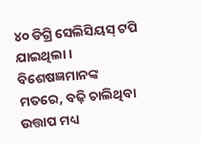୪୦ ଡିଗ୍ରି ସେଲିସିୟସ୍ ଟପି ଯାଇଥିଲା । ବିଶେଷଜ୍ଞମାନଙ୍କ ମତରେ, ବଢ଼ି ଚାଲିଥିବା ଉତ୍ତାପ ମଧ୍ୟ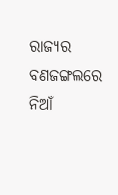ରାଜ୍ୟର ବଣଜଙ୍ଗଲରେ ନିଆଁ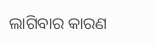ଲାଗିବାର କାରଣ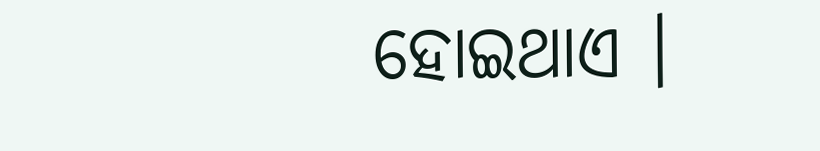ହୋଇଥାଏ ।